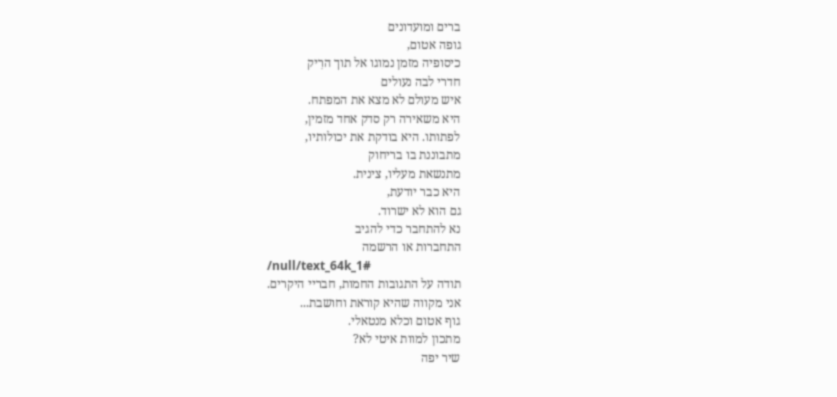ברים ומועדונים
גופה אטום,
כיסופיה מזמן נמוגו אל תוך הרִיק
חדרי לבה נעולים
איש מעולם לא מצא את המפתח.
היא משאירה רק סדק אחד מזמין,
לפתותו. היא בודקת את יכולותיו,
מתבוננת בו בריחוק
מתנשאת מעליו, צינית.
היא כבר יודעת,
גם הוא לא ישרוד.
נא להתחבר כדי להגיב
התחברות או הרשמה
/null/text_64k_1#
תודה על התגובות החמות, חבריי היקרים.
אני מקווה שהיא קוראת וחושבת...
גוף אטום וכלא מנטאלי.
מתכון למוות איטי לא?
שיר יפה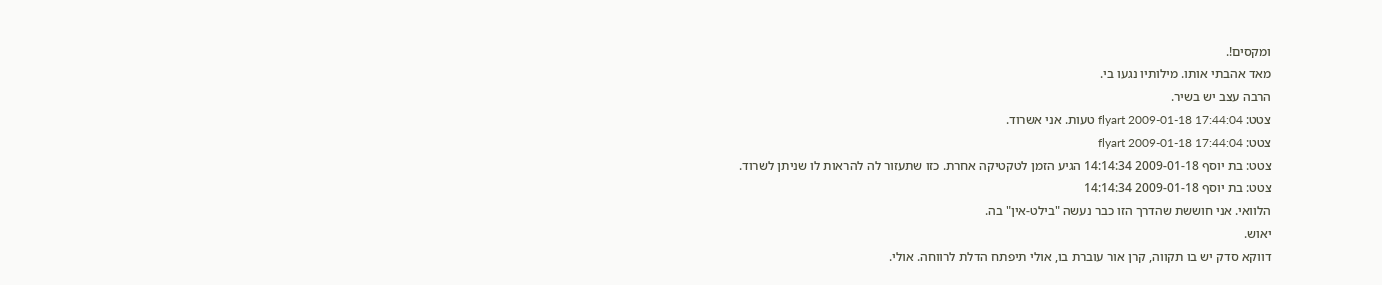ומקסים!.
מאד אהבתי אותו. מילותיו נגעו בי.
הרבה עצב יש בשיר.
צטט: flyart 2009-01-18 17:44:04 טעות. אני אשרוד.
צטט: flyart 2009-01-18 17:44:04
צטט: בת יוסף 2009-01-18 14:14:34 הגיע הזמן לטקטיקה אחרת. כזו שתעזור לה להראות לו שניתן לשרוד.
צטט: בת יוסף 2009-01-18 14:14:34
הלוואי. אני חוששת שהדרך הזו כבר נעשה "בילט-אין" בה.
יאוש.
דווקא סדק יש בו תקווה, קרן אור עוברת בו, אולי תיפתח הדלת לרווחה. אולי.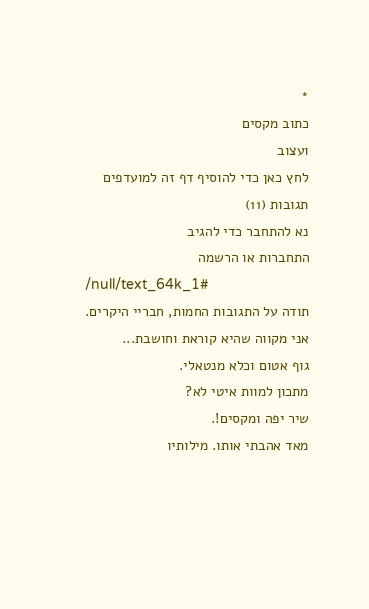*
כתוב מקסים
ועצוב
לחץ כאן כדי להוסיף דף זה למועדפים
תגובות (11)
נא להתחבר כדי להגיב
התחברות או הרשמה
/null/text_64k_1#
תודה על התגובות החמות, חבריי היקרים.
אני מקווה שהיא קוראת וחושבת...
גוף אטום וכלא מנטאלי.
מתכון למוות איטי לא?
שיר יפה ומקסים!.
מאד אהבתי אותו. מילותיו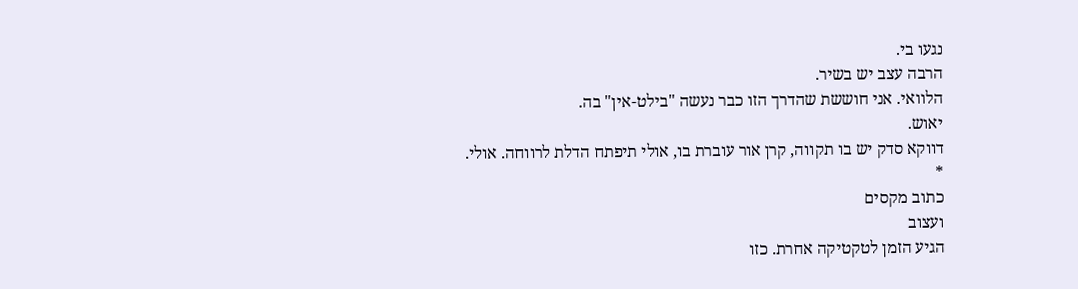נגעו בי.
הרבה עצב יש בשיר.
הלוואי. אני חוששת שהדרך הזו כבר נעשה "בילט-אין" בה.
יאוש.
דווקא סדק יש בו תקווה, קרן אור עוברת בו, אולי תיפתח הדלת לרווחה. אולי.
*
כתוב מקסים
ועצוב
הגיע הזמן לטקטיקה אחרת. כזו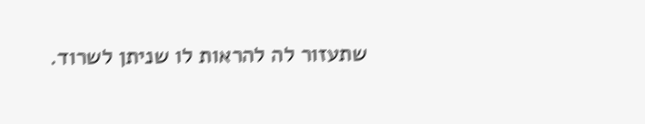שתעזור לה להראות לו שניתן לשרוד.